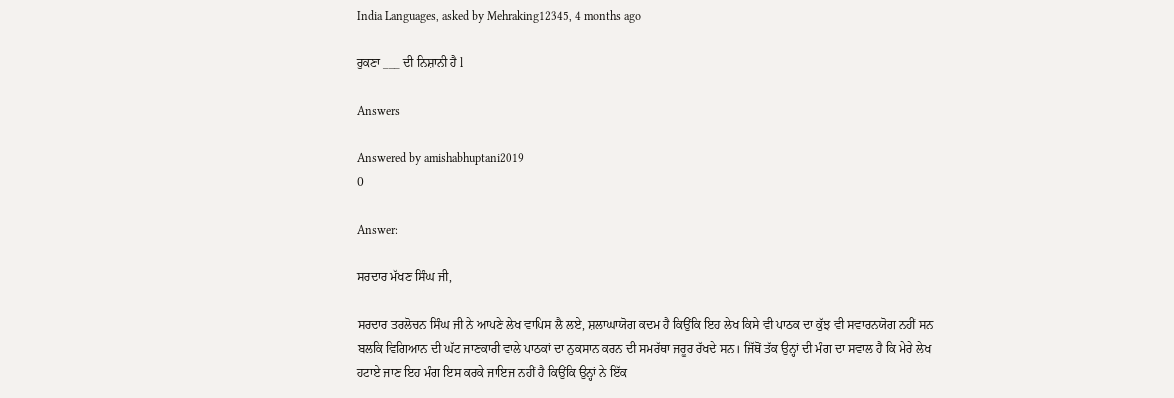India Languages, asked by Mehraking12345, 4 months ago

ਰੁਕਣਾ ___ ਦੀ ਨਿਸ਼ਾਨੀ ਹੈ l

Answers

Answered by amishabhuptani2019
0

Answer:

ਸਰਦਾਰ ਮੱਖਣ ਸਿੰਘ ਜੀ,

ਸਰਦਾਰ ਤਰਲੋਚਨ ਸਿੰਘ ਜੀ ਨੇ ਆਪਣੇ ਲੇਖ ਵਾਪਿਸ ਲੈ ਲਏ, ਸ਼ਲਾਘਾਯੋਗ ਕਦਮ ਹੈ ਕਿਉਂਕਿ ਇਹ ਲੇਖ ਕਿਸੇ ਵੀ ਪਾਠਕ ਦਾ ਕੁੱਝ ਵੀ ਸਵਾਰਨਯੋਗ ਨਹੀਂ ਸਨ ਬਲਕਿ ਵਿਗਿਆਨ ਦੀ ਘੱਟ ਜਾਣਕਾਰੀ ਵਾਲੇ ਪਾਠਕਾਂ ਦਾ ਨੁਕਸਾਨ ਕਰਨ ਦੀ ਸਮਰੱਥਾ ਜਰੂਰ ਰੱਖਦੇ ਸਨ। ਜਿੱਥੋਂ ਤੱਕ ਉਨ੍ਹਾਂ ਦੀ ਮੰਗ ਦਾ ਸਵਾਲ ਹੈ ਕਿ ਮੇਰੇ ਲੇਖ ਹਟਾਏ ਜਾਣ ਇਹ ਮੰਗ ਇਸ ਕਰਕੇ ਜਾਇਜ ਨਹੀਂ ਹੈ ਕਿਉਂਕਿ ਉਨ੍ਹਾਂ ਨੇ ਇੱਕ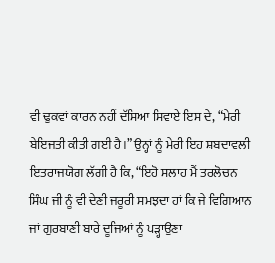ਵੀ ਢੁਕਵਾਂ ਕਾਰਨ ਨਹੀਂ ਦੱਸਿਆ ਸਿਵਾਏ ਇਸ ਦੇ, “ਮੇਰੀ ਬੇਇਜਤੀ ਕੀਤੀ ਗਈ ਹੈ।” ਉਨ੍ਹਾਂ ਨੂੰ ਮੇਰੀ ਇਹ ਸ਼ਬਦਾਵਲੀ ਇਤਰਾਜਯੋਗ ਲੱਗੀ ਹੈ ਕਿ, “ਇਹੋ ਸਲਾਹ ਮੈਂ ਤਰਲੋਚਨ ਸਿੰਘ ਜੀ ਨੂੰ ਵੀ ਦੇਣੀ ਜਰੂਰੀ ਸਮਝਦਾ ਹਾਂ ਕਿ ਜੇ ਵਿਗਿਆਨ ਜਾਂ ਗੁਰਬਾਣੀ ਬਾਰੇ ਦੂਜਿਆਂ ਨੂੰ ਪੜ੍ਹਾਉਣਾ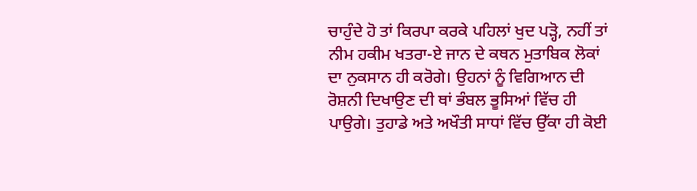ਚਾਹੁੰਦੇ ਹੋ ਤਾਂ ਕਿਰਪਾ ਕਰਕੇ ਪਹਿਲਾਂ ਖੁਦ ਪੜ੍ਹੋ, ਨਹੀਂ ਤਾਂ ਨੀਮ ਹਕੀਮ ਖਤਰਾ-ਏ ਜਾਨ ਦੇ ਕਥਨ ਮੁਤਾਬਿਕ ਲੋਕਾਂ ਦਾ ਨੁਕਸਾਨ ਹੀ ਕਰੋਗੇ। ਉਹਨਾਂ ਨੂੰ ਵਿਗਿਆਨ ਦੀ ਰੋਸ਼ਨੀ ਦਿਖਾਉਣ ਦੀ ਥਾਂ ਭੰਬਲ ਭੂਸਿਆਂ ਵਿੱਚ ਹੀ ਪਾਉਗੇ। ਤੁਹਾਡੇ ਅਤੇ ਅਖੌਤੀ ਸਾਧਾਂ ਵਿੱਚ ਉੱਕਾ ਹੀ ਕੋਈ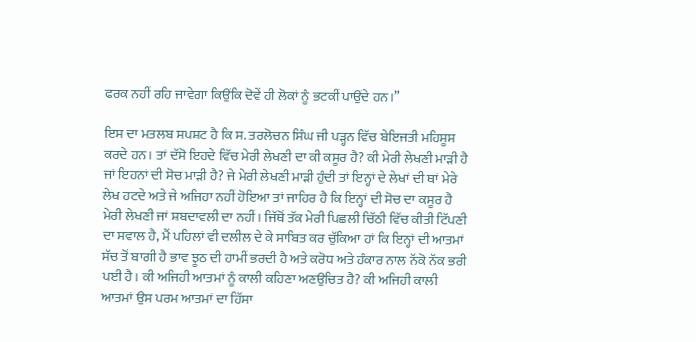ਫਰਕ ਨਹੀਂ ਰਹਿ ਜਾਵੇਗਾ ਕਿਉਂਕਿ ਦੋਵੇਂ ਹੀ ਲੋਕਾਂ ਨੂੰ ਭਟਕੀਂ ਪਾਉਂਦੇ ਹਨ।”

ਇਸ ਦਾ ਮਤਲਬ ਸਪਸ਼ਟ ਹੈ ਕਿ ਸ. ਤਰਲੋਚਨ ਸਿੰਘ ਜੀ ਪੜ੍ਹਨ ਵਿੱਚ ਬੇਇਜਤੀ ਮਹਿਸੂਸ ਕਰਦੇ ਹਨ। ਤਾਂ ਦੱਸੋ ਇਹਦੇ ਵਿੱਚ ਮੇਰੀ ਲੇਖਣੀ ਦਾ ਕੀ ਕਸੂਰ ਹੈ? ਕੀ ਮੇਰੀ ਲੇਖਣੀ ਮਾੜੀ ਹੈ ਜਾਂ ਇਹਨਾਂ ਦੀ ਸੋਚ ਮਾੜੀ ਹੈ? ਜੇ ਮੇਰੀ ਲੇਖਣੀ ਮਾੜੀ ਹੁੰਦੀ ਤਾਂ ਇਨ੍ਹਾਂ ਦੇ ਲੇਖਾਂ ਦੀ ਥਾਂ ਮੇਰੇ ਲੇਖ ਹਟਦੇ ਅਤੇ ਜੇ ਅਜਿਹਾ ਨਹੀਂ ਹੋਇਆ ਤਾਂ ਜਾਹਿਰ ਹੈ ਕਿ ਇਨ੍ਹਾਂ ਦੀ ਸੋਚ ਦਾ ਕਸੂਰ ਹੈ ਮੇਰੀ ਲੇਖਣੀ ਜਾਂ ਸ਼ਬਦਾਵਲੀ ਦਾ ਨਹੀਂ। ਜਿੱਥੋਂ ਤੱਕ ਮੇਰੀ ਪਿਛਲੀ ਚਿੱਠੀ ਵਿੱਚ ਕੀਤੀ ਟਿੱਪਣੀ ਦਾ ਸਵਾਲ ਹੈ, ਮੈਂ ਪਹਿਲਾਂ ਵੀ ਦਲੀਲ ਦੇ ਕੇ ਸਾਬਿਤ ਕਰ ਚੁੱਕਿਆ ਹਾਂ ਕਿ ਇਨ੍ਹਾਂ ਦੀ ਆਤਮਾਂ ਸੱਚ ਤੋਂ ਬਾਗੀ ਹੈ ਭਾਵ ਝੂਠ ਦੀ ਹਾਮੀਂ ਭਰਦੀ ਹੈ ਅਤੇ ਕਰੋਧ ਅਤੇ ਹੰਕਾਰ ਨਾਲ ਨੱਕੋ ਨੱਕ ਭਰੀ ਪਈ ਹੈ। ਕੀ ਅਜਿਹੀ ਆਤਮਾਂ ਨੂੰ ਕਾਲੀ ਕਹਿਣਾ ਅਣਉਚਿਤ ਹੈ? ਕੀ ਅਜਿਹੀ ਕਾਲੀ ਆਤਮਾਂ ਉਸ ਪਰਮ ਆਤਮਾਂ ਦਾ ਹਿੱਸਾ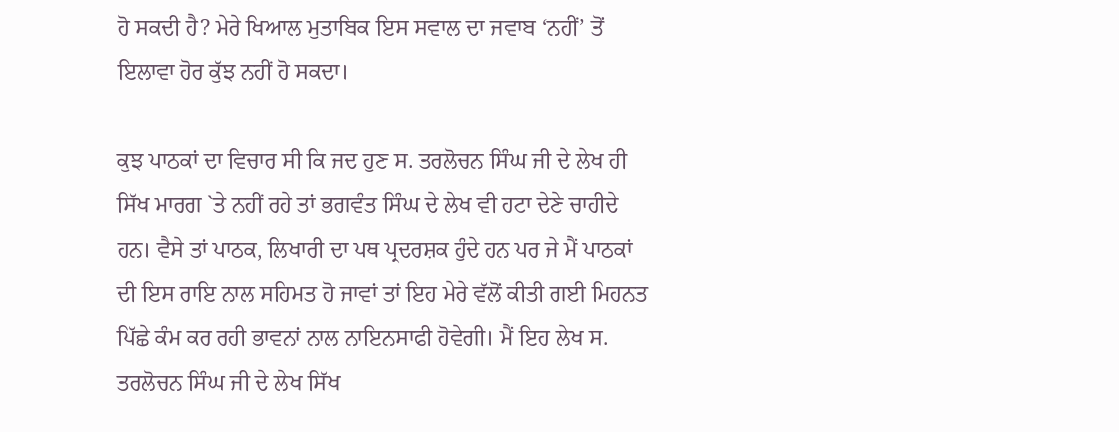ਹੋ ਸਕਦੀ ਹੈ? ਮੇਰੇ ਖਿਆਲ ਮੁਤਾਬਿਕ ਇਸ ਸਵਾਲ ਦਾ ਜਵਾਬ ‘ਨਹੀਂ’ ਤੋਂ ਇਲਾਵਾ ਹੋਰ ਕੁੱਝ ਨਹੀਂ ਹੋ ਸਕਦਾ।

ਕੁਝ ਪਾਠਕਾਂ ਦਾ ਵਿਚਾਰ ਸੀ ਕਿ ਜਦ ਹੁਣ ਸ. ਤਰਲੋਚਨ ਸਿੰਘ ਜੀ ਦੇ ਲੇਖ ਹੀ ਸਿੱਖ ਮਾਰਗ `ਤੇ ਨਹੀਂ ਰਹੇ ਤਾਂ ਭਗਵੰਤ ਸਿੰਘ ਦੇ ਲੇਖ ਵੀ ਹਟਾ ਦੇਣੇ ਚਾਹੀਦੇ ਹਨ। ਵੈਸੇ ਤਾਂ ਪਾਠਕ, ਲਿਖਾਰੀ ਦਾ ਪਥ ਪ੍ਰਦਰਸ਼ਕ ਹੁੰਦੇ ਹਨ ਪਰ ਜੇ ਮੈਂ ਪਾਠਕਾਂ ਦੀ ਇਸ ਰਾਇ ਨਾਲ ਸਹਿਮਤ ਹੋ ਜਾਵਾਂ ਤਾਂ ਇਹ ਮੇਰੇ ਵੱਲੋਂ ਕੀਤੀ ਗਈ ਮਿਹਨਤ ਪਿੱਛੇ ਕੰਮ ਕਰ ਰਹੀ ਭਾਵਨਾਂ ਨਾਲ ਨਾਇਨਸਾਫੀ ਹੋਵੇਗੀ। ਮੈਂ ਇਹ ਲੇਖ ਸ. ਤਰਲੋਚਨ ਸਿੰਘ ਜੀ ਦੇ ਲੇਖ ਸਿੱਖ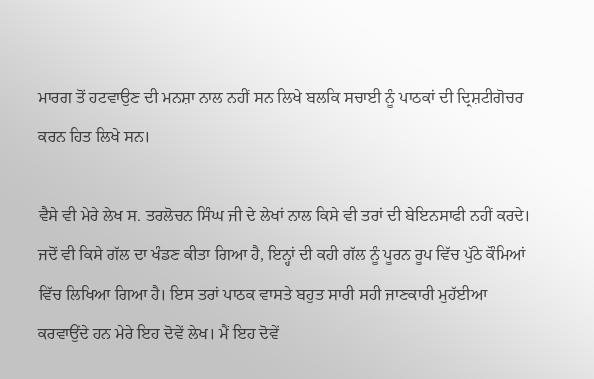ਮਾਰਗ ਤੋਂ ਹਟਵਾਉਣ ਦੀ ਮਨਸ਼ਾ ਨਾਲ ਨਹੀਂ ਸਨ ਲਿਖੇ ਬਲਕਿ ਸਚਾਈ ਨੂੰ ਪਾਠਕਾਂ ਦੀ ਦ੍ਰਿਸ਼ਟੀਗੋਚਰ ਕਰਨ ਹਿਤ ਲਿਖੇ ਸਨ।

ਵੈਸੇ ਵੀ ਮੇਰੇ ਲੇਖ ਸ. ਤਰਲੋਚਨ ਸਿੰਘ ਜੀ ਦੇ ਲੇਖਾਂ ਨਾਲ ਕਿਸੇ ਵੀ ਤਰਾਂ ਦੀ ਬੇਇਨਸਾਫੀ ਨਹੀਂ ਕਰਦੇ। ਜਦੋਂ ਵੀ ਕਿਸੇ ਗੱਲ ਦਾ ਖੰਡਣ ਕੀਤਾ ਗਿਆ ਹੈ, ਇਨ੍ਹਾਂ ਦੀ ਕਹੀ ਗੱਲ ਨੂੰ ਪੂਰਨ ਰੂਪ ਵਿੱਚ ਪੁੱਠੇ ਕੌਮਿਆਂ ਵਿੱਚ ਲਿਖਿਆ ਗਿਆ ਹੈ। ਇਸ ਤਰਾਂ ਪਾਠਕ ਵਾਸਤੇ ਬਹੁਤ ਸਾਰੀ ਸਹੀ ਜਾਣਕਾਰੀ ਮੁਹੱਈਆ ਕਰਵਾਉਂਦੇ ਹਨ ਮੇਰੇ ਇਹ ਦੋਵੇਂ ਲੇਖ। ਮੈਂ ਇਹ ਦੋਵੇਂ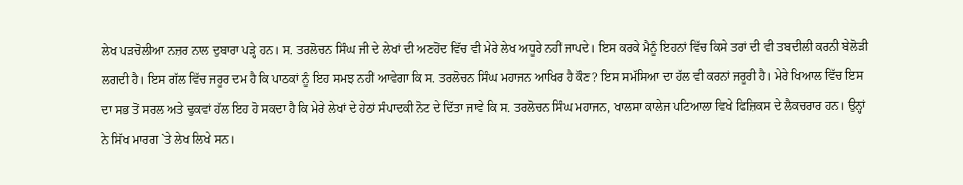ਲੇਖ ਪੜਚੋਲੀਆ ਨਜ਼ਰ ਨਾਲ ਦੁਬਾਰਾ ਪੜ੍ਹੇ ਹਨ। ਸ. ਤਰਲੋਚਨ ਸਿੰਘ ਜੀ ਦੇ ਲੇਖਾਂ ਦੀ ਅਣਹੋਂਦ ਵਿੱਚ ਵੀ ਮੇਰੇ ਲੇਖ ਅਧੂਰੇ ਨਹੀਂ ਜਾਪਦੇ। ਇਸ ਕਰਕੇ ਮੈਨੂੰ ਇਹਨਾਂ ਵਿੱਚ ਕਿਸੇ ਤਰਾਂ ਦੀ ਵੀ ਤਬਦੀਲੀ ਕਰਨੀ ਬੇਲੋੜੀ ਲਗਦੀ ਹੈ। ਇਸ ਗੱਲ ਵਿੱਚ ਜਰੂਰ ਦਮ ਹੈ ਕਿ ਪਾਠਕਾਂ ਨੂੰ ਇਹ ਸਮਝ ਨਹੀਂ ਆਵੇਗਾ ਕਿ ਸ. ਤਰਲੋਚਨ ਸਿੰਘ ਮਹਾਜਨ ਆਖਿਰ ਹੈ ਕੌਣ? ਇਸ ਸਮੱਸਿਆ ਦਾ ਹੱਲ ਵੀ ਕਰਨਾਂ ਜਰੂਰੀ ਹੈ। ਮੇਰੇ ਖਿਆਲ ਵਿੱਚ ਇਸ ਦਾ ਸਭ ਤੋਂ ਸਰਲ ਅਤੇ ਢੁਕਵਾਂ ਹੱਲ ਇਹ ਹੋ ਸਕਦਾ ਹੈ ਕਿ ਮੇਰੇ ਲੇਖਾਂ ਦੇ ਹੇਠਾਂ ਸੰਪਾਦਕੀ ਨੋਟ ਦੇ ਦਿੱਤਾ ਜਾਵੇ ਕਿ ਸ. ਤਰਲੋਚਨ ਸਿੰਘ ਮਹਾਜਨ, ਖਾਲਸਾ ਕਾਲੇਜ ਪਟਿਆਲਾ ਵਿਖੇ ਫਿਜ਼ਿਕਸ ਦੇ ਲੈਕਚਰਾਰ ਹਨ। ਉਨ੍ਹਾਂ ਨੇ ਸਿੱਖ ਮਾਰਗ `ਤੇ ਲੇਖ ਲਿਖੇ ਸਨ।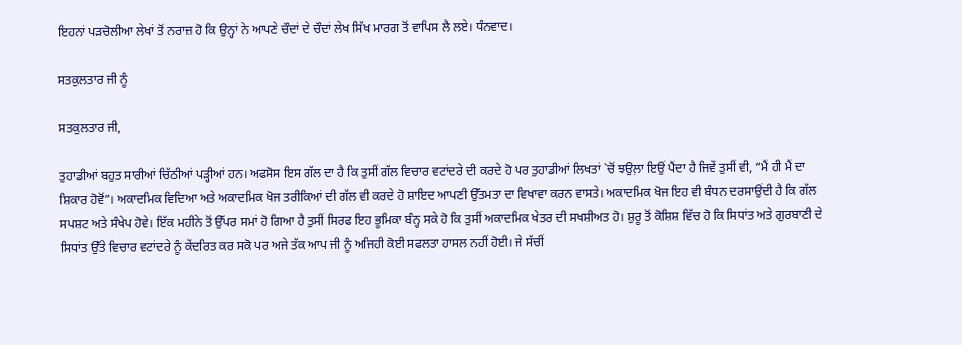ਇਹਨਾਂ ਪੜਚੋਲੀਆ ਲੇਖਾਂ ਤੋਂ ਨਰਾਜ਼ ਹੋ ਕਿ ਉਨ੍ਹਾਂ ਨੇ ਆਪਣੇ ਚੌਦਾਂ ਦੇ ਚੌਦਾਂ ਲੇਖ ਸਿੱਖ ਮਾਰਗ ਤੋਂ ਵਾਪਿਸ ਲੈ ਲਏ। ਧੰਨਵਾਦ।

ਸਤਕੁਲਤਾਰ ਜੀ ਨੂੰ

ਸਤਕੁਲਤਾਰ ਜੀ,

ਤੁਹਾਡੀਆਂ ਬਹੁਤ ਸਾਰੀਆਂ ਚਿੱਠੀਆਂ ਪੜ੍ਹੀਆਂ ਹਨ। ਅਫਸੋਸ ਇਸ ਗੱਲ ਦਾ ਹੈ ਕਿ ਤੁਸੀਂ ਗੱਲ ਵਿਚਾਰ ਵਟਾਂਦਰੇ ਦੀ ਕਰਦੇ ਹੋ ਪਰ ਤੁਹਾਡੀਆਂ ਲਿਖਤਾਂ `ਚੋਂ ਝਉਲ਼ਾ ਇਉਂ ਪੈਂਦਾ ਹੈ ਜਿਵੇਂ ਤੁਸੀਂ ਵੀ, “ਮੈਂ ਹੀ ਮੈਂ ਦਾ ਸ਼ਿਕਾਰ ਹੋਵੋਂ”। ਅਕਾਦਮਿਕ ਵਿਦਿਆ ਅਤੇ ਅਕਾਦਮਿਕ ਖੋਜ ਤਰੀਕਿਆਂ ਦੀ ਗੱਲ ਵੀ ਕਰਦੇ ਹੋ ਸ਼ਾਇਦ ਆਪਣੀ ਉੱਤਮਤਾ ਦਾ ਵਿਖਾਵਾ ਕਰਨ ਵਾਸਤੇ। ਅਕਾਦਮਿਕ ਖੋਜ ਇਹ ਵੀ ਬੰਧਨ ਦਰਸਾਉਂਦੀ ਹੈ ਕਿ ਗੱਲ ਸਪਸ਼ਟ ਅਤੇ ਸੰਖੇਪ ਹੋਵੇ। ਇੱਕ ਮਹੀਨੇ ਤੋਂ ਉੱਪਰ ਸਮਾਂ ਹੋ ਗਿਆ ਹੈ ਤੁਸੀਂ ਸਿਰਫ ਇਹ ਭੂਮਿਕਾ ਬੰਨ੍ਹ ਸਕੇ ਹੋ ਕਿ ਤੁਸੀਂ ਅਕਾਦਮਿਕ ਖੇਤਰ ਦੀ ਸਖਸ਼ੀਅਤ ਹੋ। ਸ਼ੁਰੂ ਤੋਂ ਕੋਸ਼ਿਸ਼ ਵਿੱਚ ਹੋ ਕਿ ਸਿਧਾਂਤ ਅਤੇ ਗੁਰਬਾਣੀ ਦੇ ਸਿਧਾਂਤ ਉੱਤੇ ਵਿਚਾਰ ਵਟਾਂਦਰੇ ਨੂੰ ਕੇਂਦਰਿਤ ਕਰ ਸਕੋ ਪਰ ਅਜੇ ਤੱਕ ਆਪ ਜੀ ਨੂੰ ਅਜਿਹੀ ਕੋਈ ਸਫਲਤਾ ਹਾਸਲ ਨਹੀਂ ਹੋਈ। ਜੇ ਸੱਚੀਂ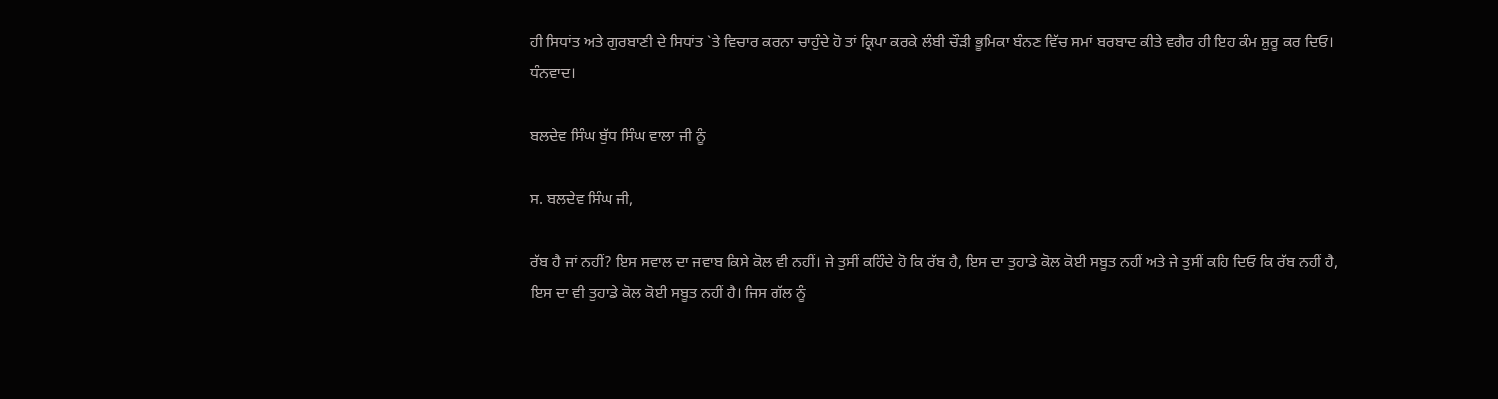ਹੀ ਸਿਧਾਂਤ ਅਤੇ ਗੁਰਬਾਣੀ ਦੇ ਸਿਧਾਂਤ `ਤੇ ਵਿਚਾਰ ਕਰਨਾ ਚਾਹੁੰਦੇ ਹੋ ਤਾਂ ਕ੍ਰਿਪਾ ਕਰਕੇ ਲੰਬੀ ਚੌੜੀ ਭੂਮਿਕਾ ਬੰਨਣ ਵਿੱਚ ਸਮਾਂ ਬਰਬਾਦ ਕੀਤੇ ਵਗੈਰ ਹੀ ਇਹ ਕੰਮ ਸ਼ੁਰੂ ਕਰ ਦਿਓ। ਧੰਨਵਾਦ।

ਬਲਦੇਵ ਸਿੰਘ ਬੁੱਧ ਸਿੰਘ ਵਾਲਾ ਜੀ ਨੂੰ

ਸ. ਬਲਦੇਵ ਸਿੰਘ ਜੀ,

ਰੱਬ ਹੈ ਜਾਂ ਨਹੀਂ? ਇਸ ਸਵਾਲ ਦਾ ਜਵਾਬ ਕਿਸੇ ਕੋਲ ਵੀ ਨਹੀਂ। ਜੇ ਤੁਸੀਂ ਕਹਿੰਦੇ ਹੋ ਕਿ ਰੱਬ ਹੈ, ਇਸ ਦਾ ਤੁਹਾਡੇ ਕੋਲ ਕੋਈ ਸਬੂਤ ਨਹੀਂ ਅਤੇ ਜੇ ਤੁਸੀਂ ਕਹਿ ਦਿਓ ਕਿ ਰੱਬ ਨਹੀਂ ਹੈ, ਇਸ ਦਾ ਵੀ ਤੁਹਾਡੇ ਕੋਲ ਕੋਈ ਸਬੂਤ ਨਹੀਂ ਹੈ। ਜਿਸ ਗੱਲ ਨੂੰ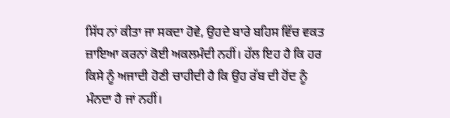ਸਿੱਧ ਨਾਂ ਕੀਤਾ ਜਾ ਸਕਦਾ ਹੋਵੇ, ਉਹਦੇ ਬਾਰੇ ਬਹਿਸ ਵਿੱਚ ਵਕਤ ਜ਼ਾਇਆ ਕਰਨਾਂ ਕੋਈ ਅਕਲਮੰਦੀ ਨਹੀਂ। ਹੱਲ ਇਹ ਹੈ ਕਿ ਹਰ ਕਿਸੇ ਨੂੰ ਅਜਾਦੀ ਹੋਣੀ ਚਾਹੀਦੀ ਹੈ ਕਿ ਉਹ ਰੱਬ ਦੀ ਹੋਂਦ ਨੂੰ ਮੰਨਦਾ ਹੈ ਜਾਂ ਨਹੀਂ।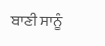ਬਾਣੀ ਸਾਨੂੰ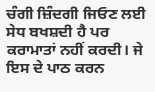ਚੰਗੀ ਜ਼ਿੰਦਗੀ ਜਿਓਣ ਲਈ ਸੇਧ ਬਖਸ਼ਦੀ ਹੈ ਪਰ ਕਰਾਮਾਤਾਂ ਨਹੀਂ ਕਰਦੀ। ਜੇ ਇਸ ਦੇ ਪਾਠ ਕਰਨ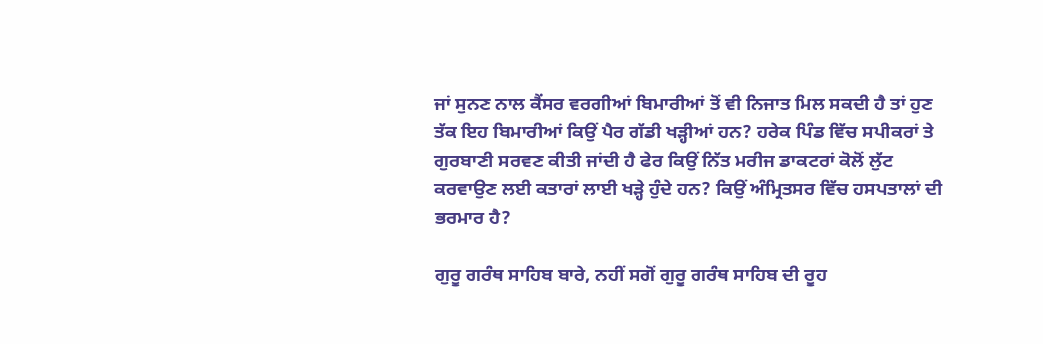ਜਾਂ ਸੁਨਣ ਨਾਲ ਕੈਂਸਰ ਵਰਗੀਆਂ ਬਿਮਾਰੀਆਂ ਤੋਂ ਵੀ ਨਿਜਾਤ ਮਿਲ ਸਕਦੀ ਹੈ ਤਾਂ ਹੁਣ ਤੱਕ ਇਹ ਬਿਮਾਰੀਆਂ ਕਿਉਂ ਪੈਰ ਗੱਡੀ ਖੜ੍ਹੀਆਂ ਹਨ? ਹਰੇਕ ਪਿੰਡ ਵਿੱਚ ਸਪੀਕਰਾਂ ਤੇ ਗੁਰਬਾਣੀ ਸਰਵਣ ਕੀਤੀ ਜਾਂਦੀ ਹੈ ਫੇਰ ਕਿਉਂ ਨਿੱਤ ਮਰੀਜ ਡਾਕਟਰਾਂ ਕੋਲੋਂ ਲੁੱਟ ਕਰਵਾਉਣ ਲਈ ਕਤਾਰਾਂ ਲਾਈ ਖੜ੍ਹੇ ਹੁੰਦੇ ਹਨ? ਕਿਉਂ ਅੰਮ੍ਰਿਤਸਰ ਵਿੱਚ ਹਸਪਤਾਲਾਂ ਦੀ ਭਰਮਾਰ ਹੈ?

ਗੁਰੂ ਗਰੰਥ ਸਾਹਿਬ ਬਾਰੇ, ਨਹੀਂ ਸਗੋਂ ਗੁਰੂ ਗਰੰਥ ਸਾਹਿਬ ਦੀ ਰੂਹ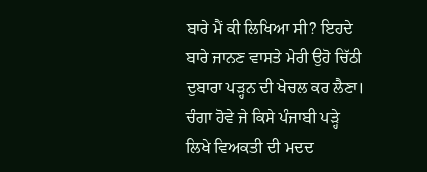ਬਾਰੇ ਮੈਂ ਕੀ ਲਿਖਿਆ ਸੀ? ਇਹਦੇ ਬਾਰੇ ਜਾਨਣ ਵਾਸਤੇ ਮੇਰੀ ਉਹੋ ਚਿੱਠੀ ਦੁਬਾਰਾ ਪੜ੍ਹਨ ਦੀ ਖੇਚਲ ਕਰ ਲੈਣਾ। ਚੰਗਾ ਹੋਵੇ ਜੇ ਕਿਸੇ ਪੰਜਾਬੀ ਪੜ੍ਹੇ ਲਿਖੇ ਵਿਅਕਤੀ ਦੀ ਮਦਦ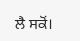ਲੈ ਸਕੋਂ।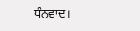ਧੰਨਵਾਦ।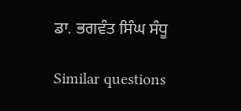ਡਾ. ਭਗਵੰਤ ਸਿੰਘ ਸੰਧੂ

Similar questions